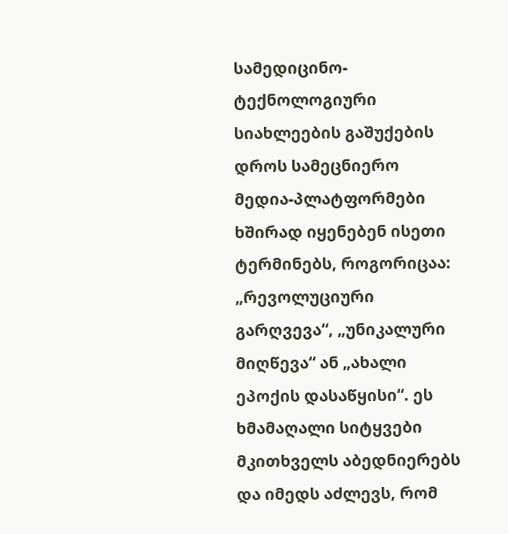სამედიცინო-ტექნოლოგიური სიახლეების გაშუქების დროს სამეცნიერო მედია-პლატფორმები ხშირად იყენებენ ისეთი ტერმინებს, როგორიცაა: „რევოლუციური გარღვევა“, „უნიკალური მიღწევა“ ან „ახალი ეპოქის დასაწყისი“. ეს ხმამაღალი სიტყვები მკითხველს აბედნიერებს და იმედს აძლევს, რომ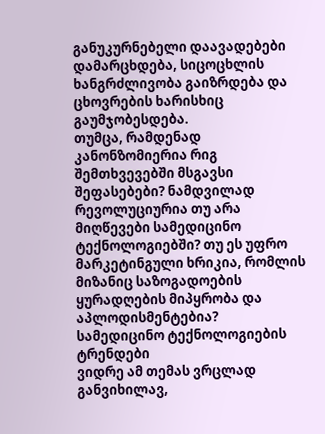განუკურნებელი დაავადებები დამარცხდება, სიცოცხლის ხანგრძლივობა გაიზრდება და ცხოვრების ხარისხიც გაუმჯობესდება.
თუმცა, რამდენად კანონზომიერია რიგ შემთხვევებში მსგავსი შეფასებები? ნამდვილად რევოლუციურია თუ არა მიღწევები სამედიცინო ტექნოლოგიებში? თუ ეს უფრო მარკეტინგული ხრიკია, რომლის მიზანიც საზოგადოების ყურადღების მიპყრობა და აპლოდისმენტებია?
სამედიცინო ტექნოლოგიების ტრენდები
ვიდრე ამ თემას ვრცლად განვიხილავ,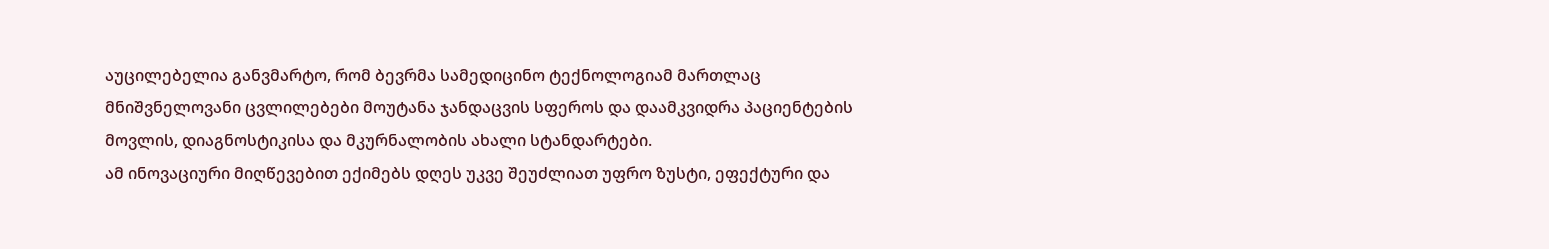აუცილებელია განვმარტო, რომ ბევრმა სამედიცინო ტექნოლოგიამ მართლაც მნიშვნელოვანი ცვლილებები მოუტანა ჯანდაცვის სფეროს და დაამკვიდრა პაციენტების მოვლის, დიაგნოსტიკისა და მკურნალობის ახალი სტანდარტები.
ამ ინოვაციური მიღწევებით ექიმებს დღეს უკვე შეუძლიათ უფრო ზუსტი, ეფექტური და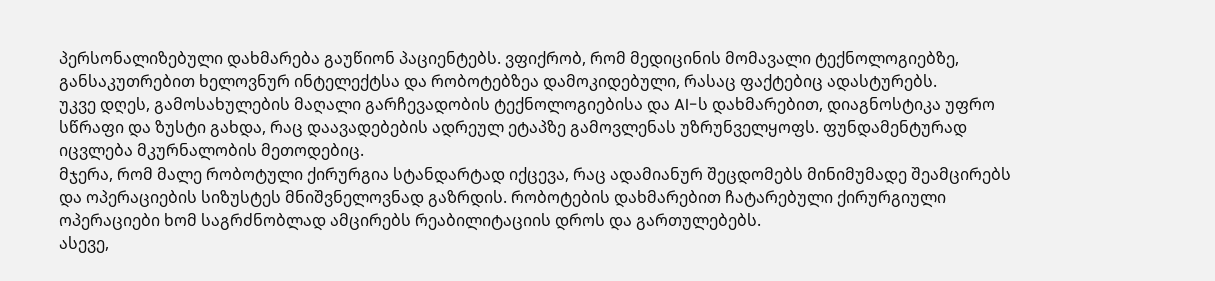პერსონალიზებული დახმარება გაუწიონ პაციენტებს. ვფიქრობ, რომ მედიცინის მომავალი ტექნოლოგიებზე, განსაკუთრებით ხელოვნურ ინტელექტსა და რობოტებზეა დამოკიდებული, რასაც ფაქტებიც ადასტურებს.
უკვე დღეს, გამოსახულების მაღალი გარჩევადობის ტექნოლოგიებისა და AI-ს დახმარებით, დიაგნოსტიკა უფრო სწრაფი და ზუსტი გახდა, რაც დაავადებების ადრეულ ეტაპზე გამოვლენას უზრუნველყოფს. ფუნდამენტურად იცვლება მკურნალობის მეთოდებიც.
მჯერა, რომ მალე რობოტული ქირურგია სტანდარტად იქცევა, რაც ადამიანურ შეცდომებს მინიმუმადე შეამცირებს და ოპერაციების სიზუსტეს მნიშვნელოვნად გაზრდის. რობოტების დახმარებით ჩატარებული ქირურგიული ოპერაციები ხომ საგრძნობლად ამცირებს რეაბილიტაციის დროს და გართულებებს.
ასევე,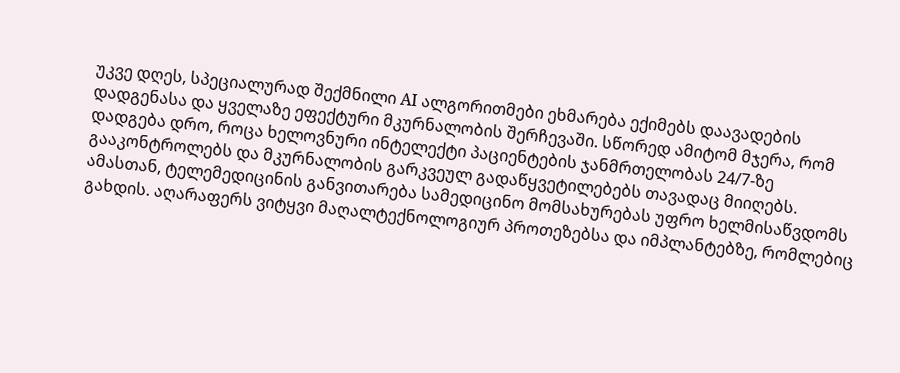უკვე დღეს, სპეციალურად შექმნილი AI ალგორითმები ეხმარება ექიმებს დაავადების დადგენასა და ყველაზე ეფექტური მკურნალობის შერჩევაში. სწორედ ამიტომ მჯერა, რომ დადგება დრო, როცა ხელოვნური ინტელექტი პაციენტების ჯანმრთელობას 24/7-ზე გააკონტროლებს და მკურნალობის გარკვეულ გადაწყვეტილებებს თავადაც მიიღებს. ამასთან, ტელემედიცინის განვითარება სამედიცინო მომსახურებას უფრო ხელმისაწვდომს გახდის. აღარაფერს ვიტყვი მაღალტექნოლოგიურ პროთეზებსა და იმპლანტებზე, რომლებიც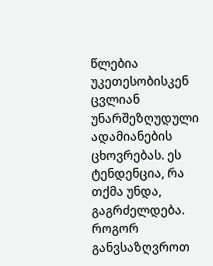წლებია უკეთესობისკენ ცვლიან უნარშეზღუდული ადამიანების ცხოვრებას. ეს ტენდენცია, რა თქმა უნდა, გაგრძელდება.
როგორ განვსაზღვროთ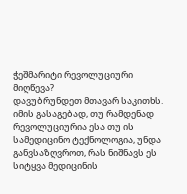ჭეშმარიტი რევოლუციური მიღწევა?
დავუბრუნდეთ მთავარ საკითხს. იმის გასაგებად, თუ რამდენად რევოლუციურია ესა თუ ის სამედიცინო ტექნოლოგია, უნდა განვსაზღვროთ, რას ნიშნავს ეს სიტყვა მედიცინის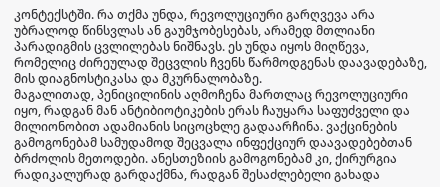კონტექსტში. რა თქმა უნდა, რევოლუციური გარღვევა არა უბრალოდ წინსვლას ან გაუმჯობესებას, არამედ მთლიანი პარადიგმის ცვლილებას ნიშნავს. ეს უნდა იყოს მიღწევა, რომელიც ძირეულად შეცვლის ჩვენს წარმოდგენას დაავადებაზე, მის დიაგნოსტიკასა და მკურნალობაზე.
მაგალითად, პენიცილინის აღმოჩენა მართლაც რევოლუციური იყო, რადგან მან ანტიბიოტიკების ერას ჩაუყარა საფუძველი და მილიონობით ადამიანის სიცოცხლე გადაარჩინა. ვაქცინების გამოგონებამ სამუდამოდ შეცვალა ინფექციურ დაავადებებთან ბრძოლის მეთოდები. ანესთეზიის გამოგონებამ კი, ქირურგია რადიკალურად გარდაქმნა, რადგან შესაძლებელი გახადა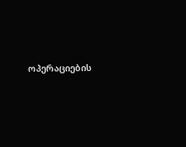ოპერაციების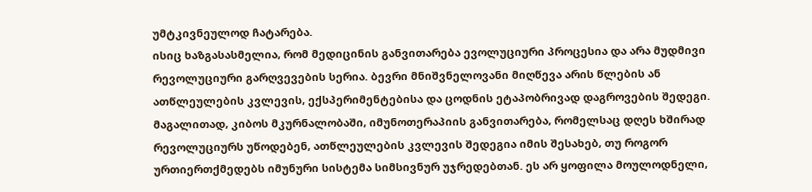უმტკივნეულოდ ჩატარება.
ისიც ხაზგასასმელია, რომ მედიცინის განვითარება ევოლუციური პროცესია და არა მუდმივი რევოლუციური გარღვევების სერია. ბევრი მნიშვნელოვანი მიღწევა არის წლების ან ათწლეულების კვლევის, ექსპერიმენტებისა და ცოდნის ეტაპობრივად დაგროვების შედეგი.
მაგალითად, კიბოს მკურნალობაში, იმუნოთერაპიის განვითარება, რომელსაც დღეს ხშირად რევოლუციურს უწოდებენ, ათწლეულების კვლევის შედეგია იმის შესახებ, თუ როგორ ურთიერთქმედებს იმუნური სისტემა სიმსივნურ უჯრედებთან. ეს არ ყოფილა მოულოდნელი,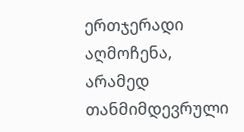ერთჯერადი აღმოჩენა, არამედ თანმიმდევრული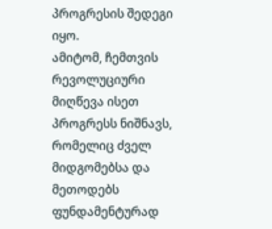პროგრესის შედეგი იყო.
ამიტომ, ჩემთვის რევოლუციური მიღწევა ისეთ პროგრესს ნიშნავს, რომელიც ძველ მიდგომებსა და მეთოდებს ფუნდამენტურად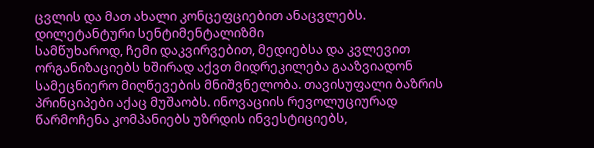ცვლის და მათ ახალი კონცეფციებით ანაცვლებს.
დილეტანტური სენტიმენტალიზმი
სამწუხაროდ, ჩემი დაკვირვებით, მედიებსა და კვლევით ორგანიზაციებს ხშირად აქვთ მიდრეკილება გააზვიადონ სამეცნიერო მიღწევების მნიშვნელობა. თავისუფალი ბაზრის პრინციპები აქაც მუშაობს. ინოვაციის რევოლუციურად წარმოჩენა კომპანიებს უზრდის ინვესტიციებს,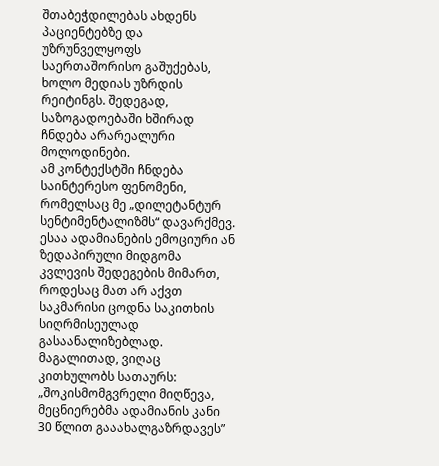შთაბეჭდილებას ახდენს პაციენტებზე და უზრუნველყოფს საერთაშორისო გაშუქებას, ხოლო მედიას უზრდის რეიტინგს. შედეგად, საზოგადოებაში ხშირად ჩნდება არარეალური მოლოდინები.
ამ კონტექსტში ჩნდება საინტერესო ფენომენი, რომელსაც მე „დილეტანტურ სენტიმენტალიზმს“ დავარქმევ. ესაა ადამიანების ემოციური ან ზედაპირული მიდგომა კვლევის შედეგების მიმართ, როდესაც მათ არ აქვთ საკმარისი ცოდნა საკითხის სიღრმისეულად გასაანალიზებლად.
მაგალითად, ვიღაც კითხულობს სათაურს: „შოკისმომგვრელი მიღწევა, მეცნიერებმა ადამიანის კანი 30 წლით გააახალგაზრდავეს”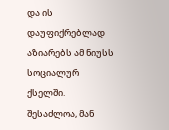და ის დაუფიქრებლად აზიარებს ამ ნიუსს სოციალურ ქსელში. შესაძლოა, მან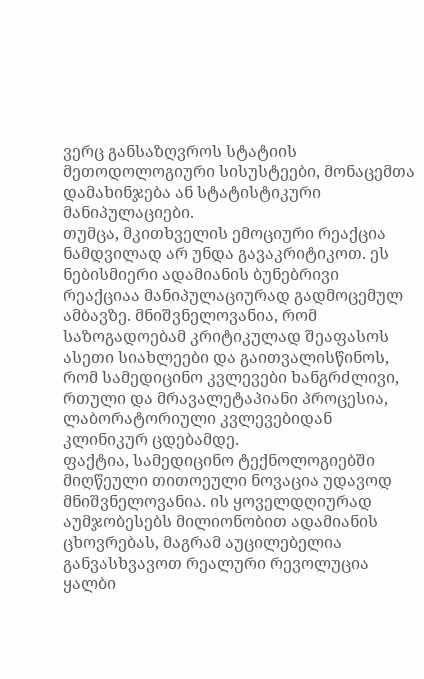ვერც განსაზღვროს სტატიის მეთოდოლოგიური სისუსტეები, მონაცემთა დამახინჯება ან სტატისტიკური მანიპულაციები.
თუმცა, მკითხველის ემოციური რეაქცია ნამდვილად არ უნდა გავაკრიტიკოთ. ეს ნებისმიერი ადამიანის ბუნებრივი რეაქციაა მანიპულაციურად გადმოცემულ ამბავზე. მნიშვნელოვანია, რომ საზოგადოებამ კრიტიკულად შეაფასოს ასეთი სიახლეები და გაითვალისწინოს, რომ სამედიცინო კვლევები ხანგრძლივი, რთული და მრავალეტაპიანი პროცესია, ლაბორატორიული კვლევებიდან კლინიკურ ცდებამდე.
ფაქტია, სამედიცინო ტექნოლოგიებში მიღწეული თითოეული ნოვაცია უდავოდ მნიშვნელოვანია. ის ყოველდღიურად აუმჯობესებს მილიონობით ადამიანის ცხოვრებას, მაგრამ აუცილებელია განვასხვავოთ რეალური რევოლუცია ყალბი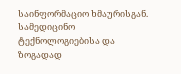საინფორმაციო ხმაურისგან.
სამედიცინო ტექნოლოგიებისა და ზოგადად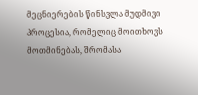მეცნიერების წინსვლა მუდმივი პროცესია, რომელიც მოითხოვს მოთმინებას, შრომასა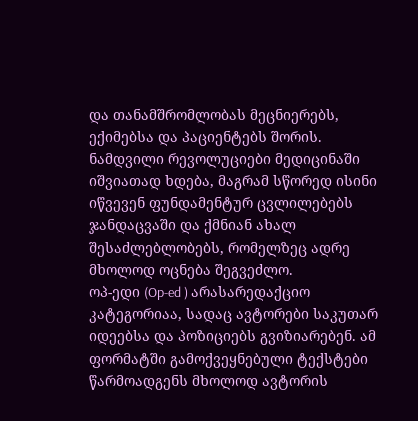და თანამშრომლობას მეცნიერებს, ექიმებსა და პაციენტებს შორის. ნამდვილი რევოლუციები მედიცინაში იშვიათად ხდება, მაგრამ სწორედ ისინი იწვევენ ფუნდამენტურ ცვლილებებს ჯანდაცვაში და ქმნიან ახალ შესაძლებლობებს, რომელზეც ადრე მხოლოდ ოცნება შეგვეძლო.
ოპ-ედი (Op-ed ) არასარედაქციო კატეგორიაა, სადაც ავტორები საკუთარ იდეებსა და პოზიციებს გვიზიარებენ. ამ ფორმატში გამოქვეყნებული ტექსტები წარმოადგენს მხოლოდ ავტორის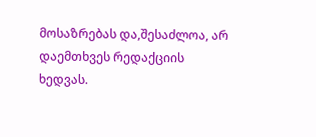მოსაზრებას და,შესაძლოა, არ დაემთხვეს რედაქციის ხედვას.